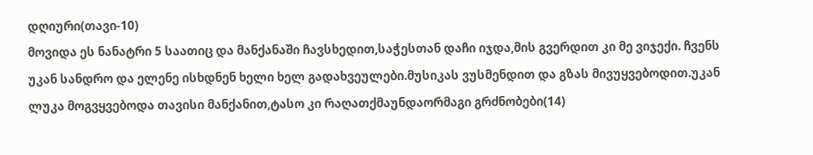დღიური(თავი-10)
მოვიდა ეს ნანატრი 5 საათიც და მანქანაში ჩავსხედით,საჭესთან დაჩი იჯდა,მის გვერდით კი მე ვიჯექი. ჩვენს უკან სანდრო და ელენე ისხდნენ ხელი ხელ გადახვეულები.მუსიკას ვუსმენდით და გზას მივუყვებოდით.უკან ლუკა მოგვყვებოდა თავისი მანქანით,ტასო კი რაღათქმაუნდაორმაგი გრძნობები(14)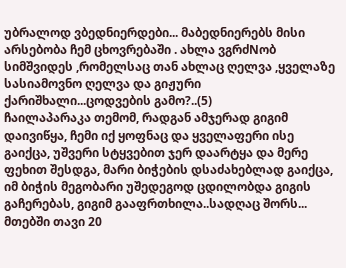უბრალოდ ვბედნიერდები... მაბედნიერებს მისი არსებობა ჩემ ცხოვრებაში . ახლა ვგრძNობ სიმშვიდეს ,რომელსაც თან ახლაც ღელვა ,ყველაზე სასიამოვნო ღელვა და გიჟური ქარიშხალი...ცოდვების გამო?..(5)
ჩაილაპარაკა თემომ, რადგან ამჯერად გიგიმ დაივიწყა, ჩემი იქ ყოფნაც და ყველაფერი ისე გაიქცა, უშვერი სტყვებით ჯერ დაარტყა და მერე ფეხით შესდგა, მარი ბიჭების დსაძახებლად გაიქცა, იმ ბიჭის მეგობარი უშედეგოდ ცდილობდა გიგის გაჩერებას, გიგიმ გააფრთხილა..სადღაც შორს... მთებში თავი 20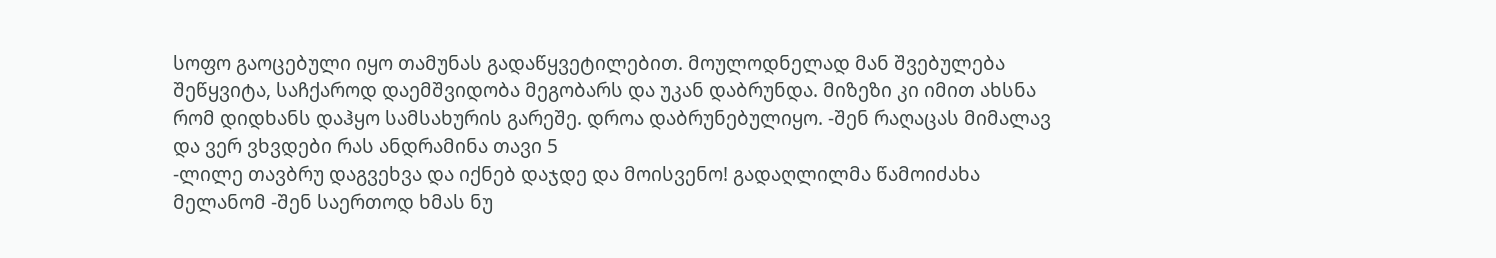სოფო გაოცებული იყო თამუნას გადაწყვეტილებით. მოულოდნელად მან შვებულება შეწყვიტა, საჩქაროდ დაემშვიდობა მეგობარს და უკან დაბრუნდა. მიზეზი კი იმით ახსნა რომ დიდხანს დაჰყო სამსახურის გარეშე. დროა დაბრუნებულიყო. -შენ რაღაცას მიმალავ და ვერ ვხვდები რას ანდრამინა თავი 5
-ლილე თავბრუ დაგვეხვა და იქნებ დაჯდე და მოისვენო! გადაღლილმა წამოიძახა მელანომ -შენ საერთოდ ხმას ნუ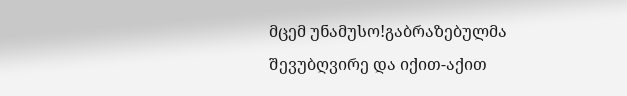მცემ უნამუსო!გაბრაზებულმა შევუბღვირე და იქით-აქით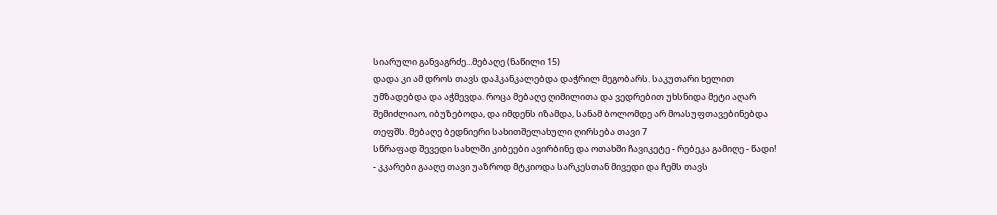სიარული განვაგრძე...მებაღე (ნაწილი 15)
დადა კი ამ დროს თავს დაჰკანკალებდა დაჭრილ მეგობარს. საკუთარი ხელით უმზადებდა და აჭმევდა. როცა მებაღე ღიმილითა და ვედრებით უხსნიდა მეტი აღარ შემიძლიაო, იბუზებოდა, და იმდენს იზამდა, სანამ ბოლომდე არ მოასუფთავებინებდა თეფშს. მებაღე ბედნიერი სახითშელახული ღირსება თავი 7
სწრაფად შევედი სახლში კიბეები ავირბინე და ოთახში ჩავიკეტე - რებეკა გამიღე - წადი! - კკარები გააღე თავი უაზროდ მტკიოდა სარკესთან მივედი და ჩემს თავს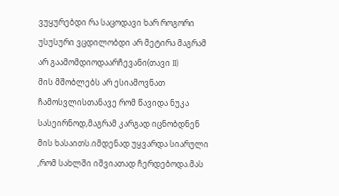ვუყურებდი რა საცოდავი ხარ როგორი უსუსური ვცდილობდი არ მეტირა მაგრამ არ გაამომდიოდაარჩევანი(თავი II)
მის მშობლებს არ ესიამოვნათ ჩამოსვლისთანავე რომ წავიდა ნუკა სასეირნოდ,მაგრამ კარგად იცნობდნენ მის ხასაითს.იმდენად უყვარდა სიარული ,რომ სახლში იშვიათად ჩერდებოდა.მას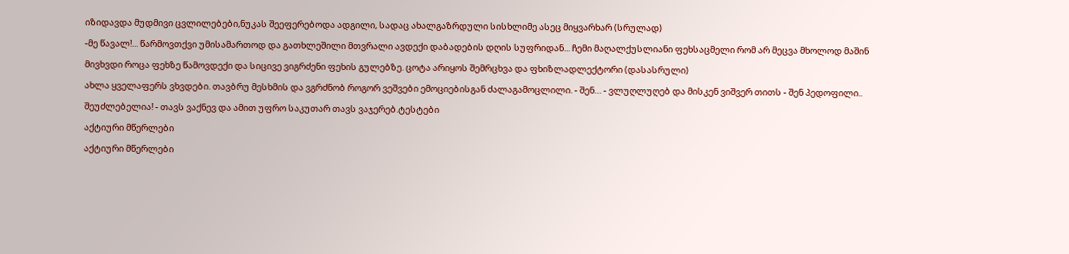იზიდავდა მუდმივი ცვლილებები,ნუკას შეეფერებოდა ადგილი, სადაც ახალგაზრდული სისხლიმე ასეც მიყვარხარ (სრულად)
-მე წავალ!... წარმოვთქვი უმისამართოდ და გათხლეშილი მთვრალი ავდექი დაბადების დღის სუფრიდან... ჩემი მაღალქუსლიანი ფეხსაცმელი რომ არ მეცვა მხოლოდ მაშინ მივხვდი როცა ფეხზე წამოვდექი და სიცივე ვიგრძენი ფეხის გულებზე. ცოტა არიყოს შემრცხვა და ფხიზლადლექტორი (დასასრული)
ახლა ყველაფერს ვხვდები. თავბრუ მესხმის და ვგრძნობ როგორ ვეშვები ემოციებისგან ძალაგამოცლილი. - შენ… - ვლუღლუღებ და მისკენ ვიშვერ თითს - შენ პედოფილი.. შეუძლებელია! - თავს ვაქნევ და ამით უფრო საკუთარ თავს ვაჯერებ.ტესტები
აქტიური მწერლები
აქტიური მწერლები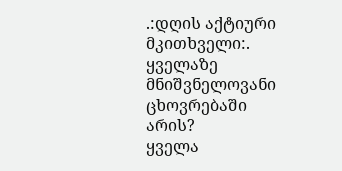.:დღის აქტიური მკითხველი:.
ყველაზე მნიშვნელოვანი ცხოვრებაში არის?
ყველა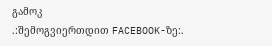გამოკ
.:შემოგვიერთდით FACEBOOK-ზე:.